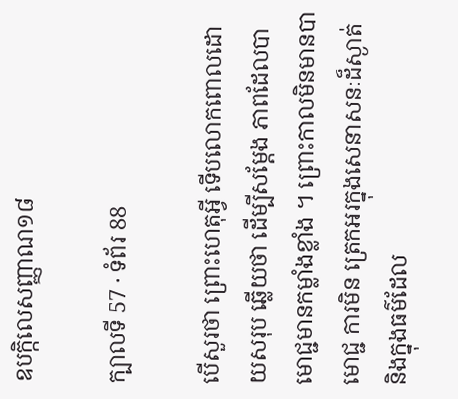ឧបក្កិលេសញ្ញាណ១៨

ក្បាលទី 57 · ទំព័រ 88

បើសួរថា ព្រោះហេតុអ្វី ទើបលោកពោលដោយសរុប ឆ្លើយថា ដើម្បីសម្តែង ភាពដែលបាមោជ្ជមានកម្លាំងខ្លាំង ។ ព្រោះកាលមិនមានបាមោជ្ជ ការមិន ត្រេកអរក្នុងសេនាសនៈដ៏ស្ងាត់ និងក្នុងធម៌ដែល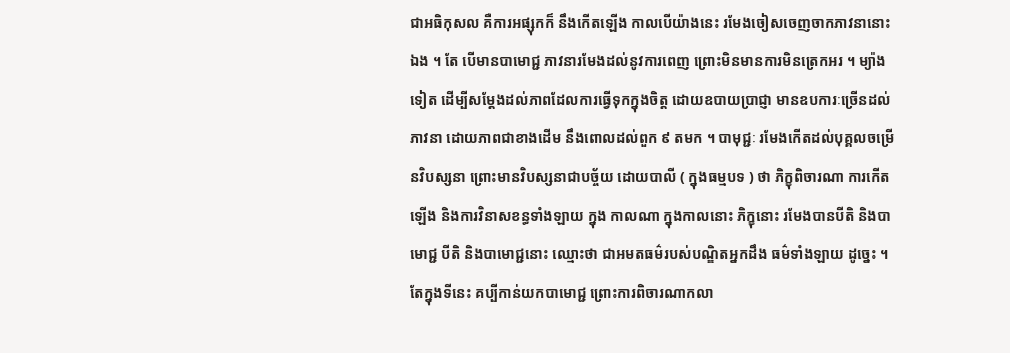ជាអធិកុសល គឺការអផ្សុកក៏ នឹងកើតឡើង កាលបើយ៉ាងនេះ រមែងចៀសចេញចាកភាវនានោះឯង ។ តែ បើមានបាមោជ្ជ ភាវនារមែងដល់នូវការពេញ ព្រោះមិនមានការមិនត្រេកអរ ។ ម្យ៉ាងទៀត ដើម្បីសម្តែងដល់ភាពដែលការធ្វើទុកក្នុងចិត្ត ដោយឧបាយប្រាជ្ញា មានឧបការៈច្រើនដល់ភាវនា ដោយភាពជាខាងដើម នឹងពោលដល់ពួក ៩ តមក ។ បាមុជ្ជៈ រមែងកើតដល់បុគ្គលចម្រើនវិបស្សនា ព្រោះមានវិបស្សនាជាបច្ច័យ ដោយបាលី ( ក្នុងធម្មបទ ) ថា ភិក្ខុពិចារណា ការកើតឡើង និងការវិនាសខន្ធទាំងឡាយ ក្នុង កាលណា ក្នុងកាលនោះ ភិក្ខុនោះ រមែងបានបីតិ និងបាមោជ្ជ បីតិ និងបាមោជ្ជនោះ ឈ្មោះថា ជាអមតធម៌របស់បណ្ឌិតអ្នកដឹង ធម៌ទាំងឡាយ ដូច្នេះ ។ តែក្នុងទីនេះ គប្បីកាន់យកបាមោជ្ជ ព្រោះការពិចារណាកលា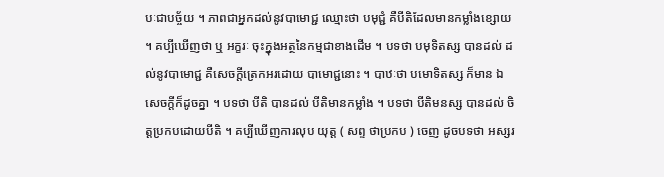បៈជាបច្ច័យ ។ ភាពជាអ្នកដល់នូវបាមោជ្ជ ឈ្មោះថា បមុជ្ជំ គឺបីតិដែលមានកម្លាំងខ្សោយ ។ គប្បីឃើញថា ឬ អក្ខរៈ ចុះក្នុងអត្ថនៃកម្មជាខាងដើម ។ បទថា បមុទិតស្ស បានដល់ ដល់នូវបាមោជ្ជ គឺសេចក្តីត្រេកអរដោយ បាមោជ្ជនោះ ។ បាឋៈថា បមោទិតស្ស ក៏មាន ឯសេចក្តីក៏ដូចគ្នា ។ បទថា បីតិ បានដល់ បីតិមានកម្លាំង ។ បទថា បីតិមនស្ស បានដល់ ចិត្តប្រកបដោយបីតិ ។ គប្បីឃើញការលុប យុត្ត ( សព្ទ ថាប្រកប ) ចេញ ដូចបទថា អស្សរ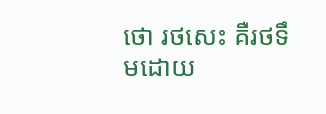ថោ រថសេះ គឺរថទឹមដោយ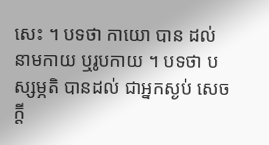សេះ ។ បទថា កាយោ បាន ដល់ នាមកាយ ឬរូបកាយ ។ បទថា បស្សម្ភតិ បានដល់ ជាអ្នកស្ងប់ សេចក្តី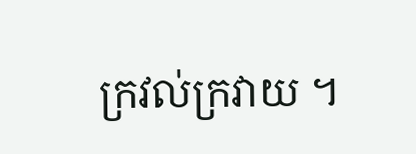ក្រវល់ក្រវាយ ។